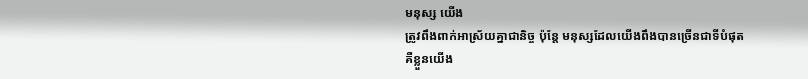មនុស្ស យើង
ត្រូវពឹងពាក់អាស្រ័យគ្នាជានិច្ច ប៉ុន្តែ មនុស្សដែលយើងពឹងបានច្រើនជាទីបំផុត
គឺខ្លួនយើង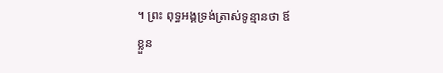។ ព្រះ ពុទ្ធអង្គទ្រង់ត្រាស់ទូន្មានថា ឪ
ខ្លួន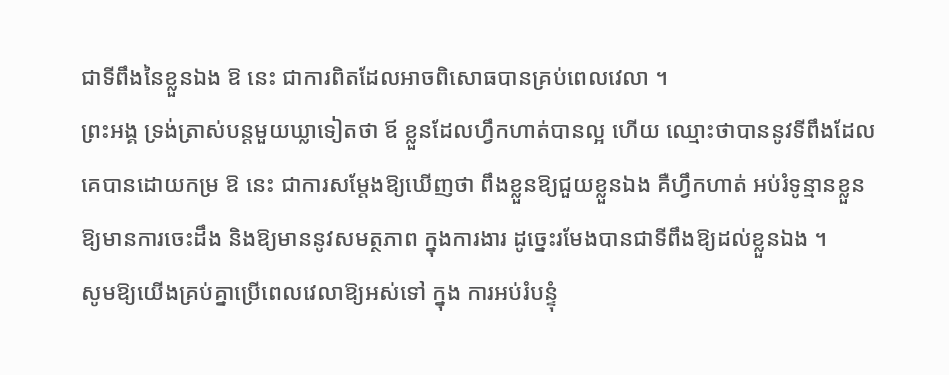ជាទីពឹងនៃខ្លួនឯង ឱ នេះ ជាការពិតដែលអាចពិសោធបានគ្រប់ពេលវេលា ។
ព្រះអង្គ ទ្រង់ត្រាស់បន្តមួយឃ្លាទៀតថា ឪ ខ្លួនដែលហ្វឹកហាត់បានល្អ ហើយ ឈ្មោះថាបាននូវទីពឹងដែលគេបានដោយកម្រ ឱ នេះ ជាការសម្តែងឱ្យឃើញថា ពឹងខ្លួនឱ្យជួយខ្លួនឯង គឺហ្វឹកហាត់ អប់រំទូន្មានខ្លួនឱ្យមានការចេះដឹង និងឱ្យមាននូវសមត្ថភាព ក្នុងការងារ ដូច្នេះរមែងបានជាទីពឹងឱ្យដល់ខ្លួនឯង ។
សូមឱ្យយើងគ្រប់គ្នាប្រើពេលវេលាឱ្យអស់ទៅ ក្នុង ការអប់រំបន្ទុំ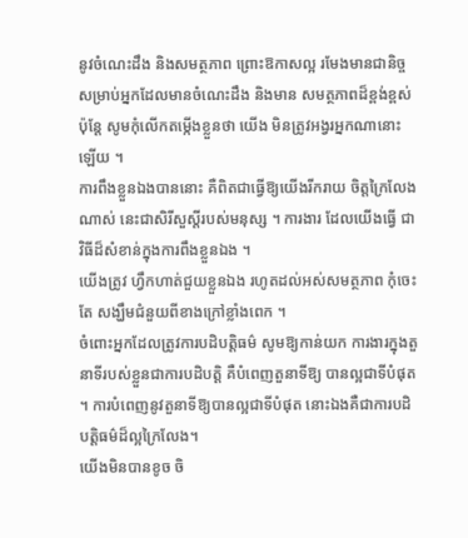នូវចំណេះដឹង និងសមត្ថភាព ព្រោះឱកាសល្អ រមែងមានជានិច្ច សម្រាប់អ្នកដែលមានចំណេះដឹង និងមាន សមត្ថភាពដ៏ខ្ពង់ខ្ពស់ ប៉ុន្តែ សូមកុំលើកតម្កើងខ្លួនថា យើង មិនត្រូវអង្វរអ្នកណានោះឡើយ ។
ការពឹងខ្លួនឯងបាននោះ គឺពិតជាធ្វើឱ្យយើងរីករាយ ចិត្តក្រៃលែងណាស់ នេះជាសិរីសួស្តីរបស់មនុស្ស ។ ការងារ ដែលយើងធ្វើ ជាវិធីដ៏សំខាន់ក្នុងការពឹងខ្លួនឯង ។
យើងត្រូវ ហ្វឹកហាត់ជួយខ្លួនឯង រហូតដល់អស់សមត្ថភាព កុំចេះតែ សង្ឃឹមជំនួយពីខាងក្រៅខ្លាំងពេក ។
ចំពោះអ្នកដែលត្រូវការបដិបត្តិធម៌ សូមឱ្យកាន់យក ការងារក្នុងតួនាទីរបស់ខ្លួនជាការបដិបត្តិ គឺបំពេញតួនាទីឱ្យ បានល្អជាទីបំផុត ។ ការបំពេញនូវតួនាទីឱ្យបានល្អជាទីបំផុត នោះឯងគឺជាការបដិបត្តិធម៌ដ៏ល្អក្រៃលែង។
យើងមិនបានខូច ចិ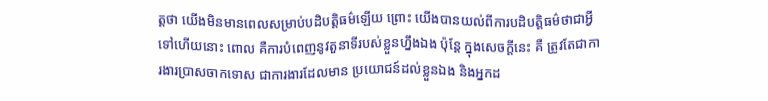ត្តថា យើងមិនមានពេលសម្រាប់បដិបត្តិធម៌ឡើយ ព្រោះ យើងបានយល់ពីការបដិបត្តិធម៌ថាជាអ្វីទៅហើយនោះ ពោល គឺការបំពេញនូវតួនាទីរបស់ខ្លួនហ្នឹងឯង ប៉ុន្តែ ក្នុងសេចក្តីនេះ គឺ ត្រូវតែជាការងារប្រាសចាកទោស ជាការងារដែលមាន ប្រយោជន៍ដល់ខ្លួនឯង និងអ្នកដ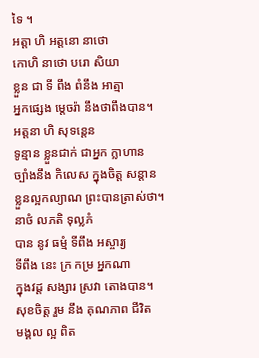ទៃ ។
អត្តា ហិ អត្តនោ នាថោ
កោហិ នាថោ បរោ សិយា
ខ្លួន ជា ទី ពឹង ពំនឹង អាត្មា
អ្នកផ្សេង ម្តេចរ៉ា នឹងថាពឹងបាន។
អត្តនា ហិ សុទន្តេន
ទូន្មាន ខ្លួនជាក់ ជាអ្នក ក្លាហាន
ច្បាំងនឹង កិលេស ក្នុងចិត្ត សន្តាន
ខ្លួនល្អកល្យាណ ព្រះបានត្រាស់ថា។
នាថំ លភតិ ទុល្លភំ
បាន នូវ ធម្មំ ទីពឹង អស្ចារ្យ
ទីពឹង នេះ ក្រ កម្រ អ្នកណា
ក្នុងវដ្ត សង្សារ ស្រវា តោងបាន។
សុខចិត្ត រួម នឹង គុណភាព ជីវិត
មង្គល ល្អ ពិត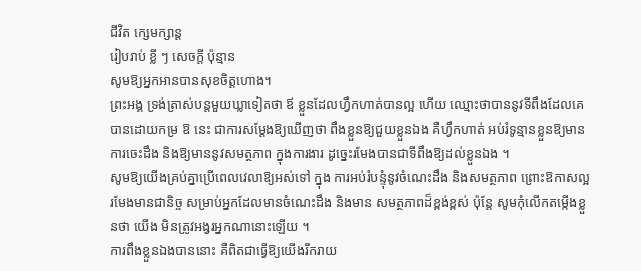ជីវិត ក្សេមក្សាន្ត
រៀបរាប់ ខ្លី ៗ សេចក្តី ប៉ុន្មាន
សូមឱ្យអ្នកអានបានសុខចិត្តហោង។
ព្រះអង្គ ទ្រង់ត្រាស់បន្តមួយឃ្លាទៀតថា ឪ ខ្លួនដែលហ្វឹកហាត់បានល្អ ហើយ ឈ្មោះថាបាននូវទីពឹងដែលគេបានដោយកម្រ ឱ នេះ ជាការសម្តែងឱ្យឃើញថា ពឹងខ្លួនឱ្យជួយខ្លួនឯង គឺហ្វឹកហាត់ អប់រំទូន្មានខ្លួនឱ្យមានការចេះដឹង និងឱ្យមាននូវសមត្ថភាព ក្នុងការងារ ដូច្នេះរមែងបានជាទីពឹងឱ្យដល់ខ្លួនឯង ។
សូមឱ្យយើងគ្រប់គ្នាប្រើពេលវេលាឱ្យអស់ទៅ ក្នុង ការអប់រំបន្ទុំនូវចំណេះដឹង និងសមត្ថភាព ព្រោះឱកាសល្អ រមែងមានជានិច្ច សម្រាប់អ្នកដែលមានចំណេះដឹង និងមាន សមត្ថភាពដ៏ខ្ពង់ខ្ពស់ ប៉ុន្តែ សូមកុំលើកតម្កើងខ្លួនថា យើង មិនត្រូវអង្វរអ្នកណានោះឡើយ ។
ការពឹងខ្លួនឯងបាននោះ គឺពិតជាធ្វើឱ្យយើងរីករាយ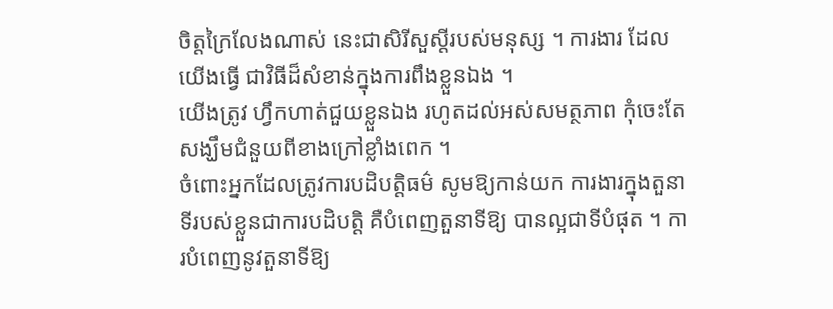ចិត្តក្រៃលែងណាស់ នេះជាសិរីសួស្តីរបស់មនុស្ស ។ ការងារ ដែលយើងធ្វើ ជាវិធីដ៏សំខាន់ក្នុងការពឹងខ្លួនឯង ។
យើងត្រូវ ហ្វឹកហាត់ជួយខ្លួនឯង រហូតដល់អស់សមត្ថភាព កុំចេះតែ សង្ឃឹមជំនួយពីខាងក្រៅខ្លាំងពេក ។
ចំពោះអ្នកដែលត្រូវការបដិបត្តិធម៌ សូមឱ្យកាន់យក ការងារក្នុងតួនាទីរបស់ខ្លួនជាការបដិបត្តិ គឺបំពេញតួនាទីឱ្យ បានល្អជាទីបំផុត ។ ការបំពេញនូវតួនាទីឱ្យ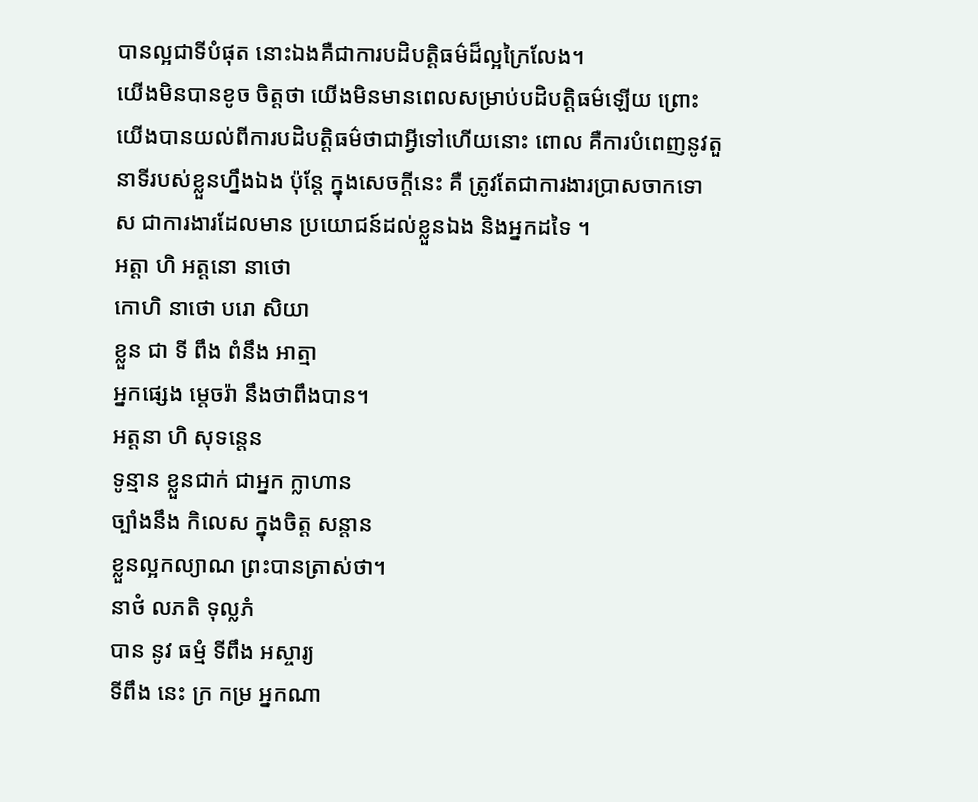បានល្អជាទីបំផុត នោះឯងគឺជាការបដិបត្តិធម៌ដ៏ល្អក្រៃលែង។
យើងមិនបានខូច ចិត្តថា យើងមិនមានពេលសម្រាប់បដិបត្តិធម៌ឡើយ ព្រោះ យើងបានយល់ពីការបដិបត្តិធម៌ថាជាអ្វីទៅហើយនោះ ពោល គឺការបំពេញនូវតួនាទីរបស់ខ្លួនហ្នឹងឯង ប៉ុន្តែ ក្នុងសេចក្តីនេះ គឺ ត្រូវតែជាការងារប្រាសចាកទោស ជាការងារដែលមាន ប្រយោជន៍ដល់ខ្លួនឯង និងអ្នកដទៃ ។
អត្តា ហិ អត្តនោ នាថោ
កោហិ នាថោ បរោ សិយា
ខ្លួន ជា ទី ពឹង ពំនឹង អាត្មា
អ្នកផ្សេង ម្តេចរ៉ា នឹងថាពឹងបាន។
អត្តនា ហិ សុទន្តេន
ទូន្មាន ខ្លួនជាក់ ជាអ្នក ក្លាហាន
ច្បាំងនឹង កិលេស ក្នុងចិត្ត សន្តាន
ខ្លួនល្អកល្យាណ ព្រះបានត្រាស់ថា។
នាថំ លភតិ ទុល្លភំ
បាន នូវ ធម្មំ ទីពឹង អស្ចារ្យ
ទីពឹង នេះ ក្រ កម្រ អ្នកណា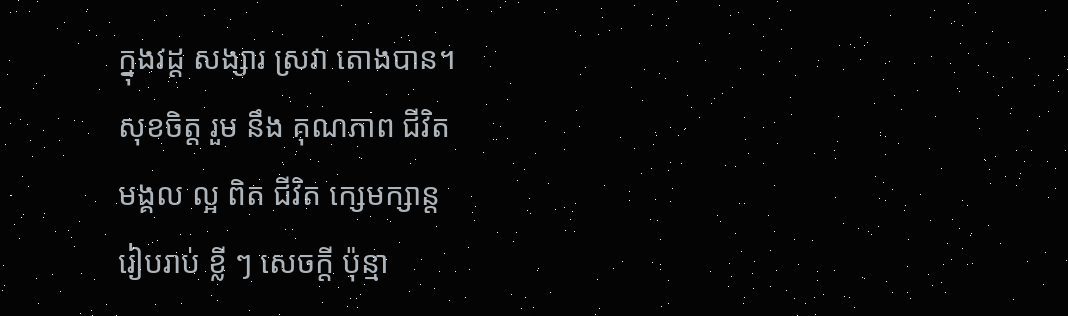ក្នុងវដ្ត សង្សារ ស្រវា តោងបាន។
សុខចិត្ត រួម នឹង គុណភាព ជីវិត
មង្គល ល្អ ពិត ជីវិត ក្សេមក្សាន្ត
រៀបរាប់ ខ្លី ៗ សេចក្តី ប៉ុន្មា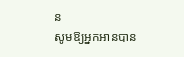ន
សូមឱ្យអ្នកអានបាន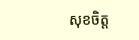សុខចិត្ត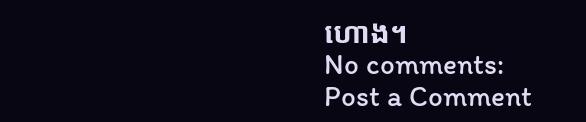ហោង។
No comments:
Post a Comment